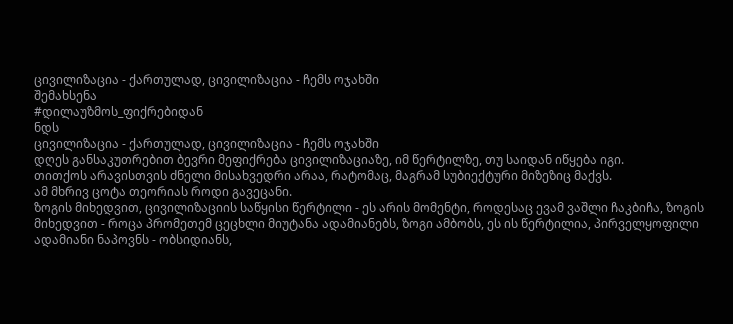ცივილიზაცია - ქართულად, ცივილიზაცია - ჩემს ოჯახში
შემახსენა
#დილაუზმოს_ფიქრებიდან
ნდს
ცივილიზაცია - ქართულად, ცივილიზაცია - ჩემს ოჯახში
დღეს განსაკუთრებით ბევრი მეფიქრება ცივილიზაციაზე, იმ წერტილზე, თუ საიდან იწყება იგი.
თითქოს არავისთვის ძნელი მისახვედრი არაა, რატომაც, მაგრამ სუბიექტური მიზეზიც მაქვს.
ამ მხრივ ცოტა თეორიას როდი გავეცანი.
ზოგის მიხედვით, ცივილიზაციის საწყისი წერტილი - ეს არის მომენტი, როდესაც ევამ ვაშლი ჩაკბიჩა, ზოგის მიხედვით - როცა პრომეთემ ცეცხლი მიუტანა ადამიანებს, ზოგი ამბობს, ეს ის წერტილია, პირველყოფილი ადამიანი ნაპოვნს - ობსიდიანს,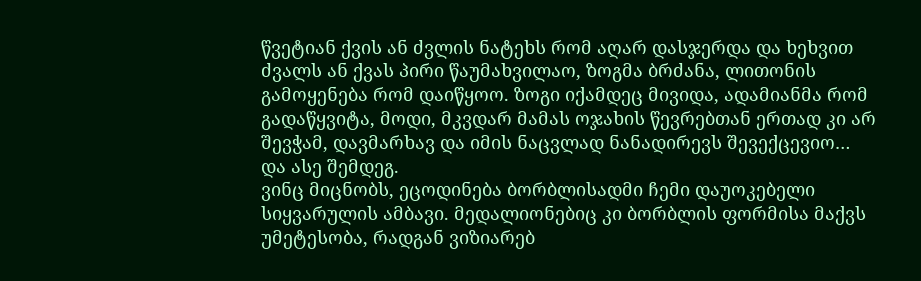წვეტიან ქვის ან ძვლის ნატეხს რომ აღარ დასჯერდა და ხეხვით ძვალს ან ქვას პირი წაუმახვილაო, ზოგმა ბრძანა, ლითონის გამოყენება რომ დაიწყოო. ზოგი იქამდეც მივიდა, ადამიანმა რომ გადაწყვიტა, მოდი, მკვდარ მამას ოჯახის წევრებთან ერთად კი არ შევჭამ, დავმარხავ და იმის ნაცვლად ნანადირევს შევექცევიო…
და ასე შემდეგ.
ვინც მიცნობს, ეცოდინება ბორბლისადმი ჩემი დაუოკებელი სიყვარულის ამბავი. მედალიონებიც კი ბორბლის ფორმისა მაქვს უმეტესობა, რადგან ვიზიარებ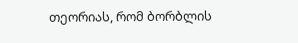თეორიას, რომ ბორბლის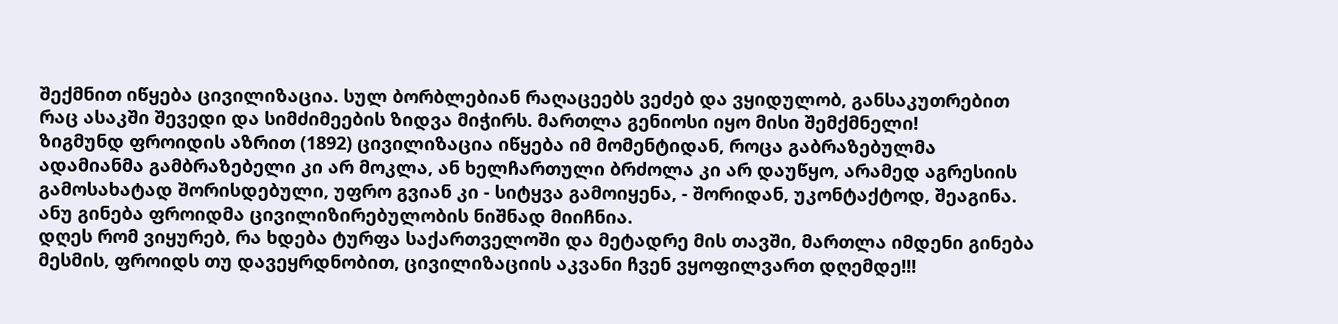შექმნით იწყება ცივილიზაცია. სულ ბორბლებიან რაღაცეებს ვეძებ და ვყიდულობ, განსაკუთრებით რაც ასაკში შევედი და სიმძიმეების ზიდვა მიჭირს. მართლა გენიოსი იყო მისი შემქმნელი!
ზიგმუნდ ფროიდის აზრით (1892) ცივილიზაცია იწყება იმ მომენტიდან, როცა გაბრაზებულმა ადამიანმა გამბრაზებელი კი არ მოკლა, ან ხელჩართული ბრძოლა კი არ დაუწყო, არამედ აგრესიის გამოსახატად შორისდებული, უფრო გვიან კი - სიტყვა გამოიყენა, - შორიდან, უკონტაქტოდ, შეაგინა.
ანუ გინება ფროიდმა ცივილიზირებულობის ნიშნად მიიჩნია.
დღეს რომ ვიყურებ, რა ხდება ტურფა საქართველოში და მეტადრე მის თავში, მართლა იმდენი გინება მესმის, ფროიდს თუ დავეყრდნობით, ცივილიზაციის აკვანი ჩვენ ვყოფილვართ დღემდე!!!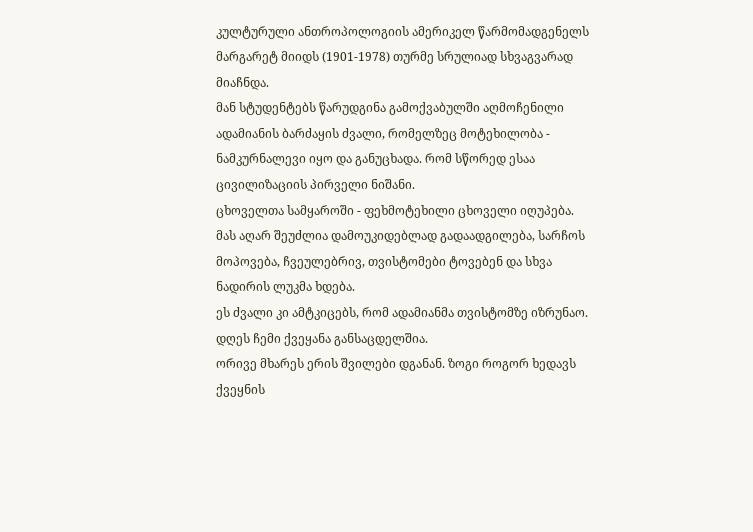კულტურული ანთროპოლოგიის ამერიკელ წარმომადგენელს მარგარეტ მიიდს (1901-1978) თურმე სრულიად სხვაგვარად მიაჩნდა.
მან სტუდენტებს წარუდგინა გამოქვაბულში აღმოჩენილი ადამიანის ბარძაყის ძვალი, რომელზეც მოტეხილობა - ნამკურნალევი იყო და განუცხადა. რომ სწორედ ესაა ცივილიზაციის პირველი ნიშანი.
ცხოველთა სამყაროში - ფეხმოტეხილი ცხოველი იღუპება.
მას აღარ შეუძლია დამოუკიდებლად გადაადგილება, სარჩოს მოპოვება, ჩვეულებრივ, თვისტომები ტოვებენ და სხვა ნადირის ლუკმა ხდება.
ეს ძვალი კი ამტკიცებს, რომ ადამიანმა თვისტომზე იზრუნაო.
დღეს ჩემი ქვეყანა განსაცდელშია.
ორივე მხარეს ერის შვილები დგანან. ზოგი როგორ ხედავს ქვეყნის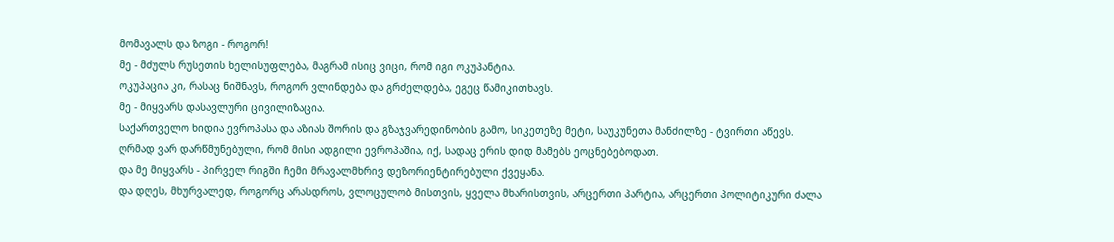მომავალს და ზოგი - როგორ!
მე - მძულს რუსეთის ხელისუფლება, მაგრამ ისიც ვიცი, რომ იგი ოკუპანტია.
ოკუპაცია კი, რასაც ნიშნავს, როგორ ვლინდება და გრძელდება, ეგეც წამიკითხავს.
მე - მიყვარს დასავლური ცივილიზაცია.
საქართველო ხიდია ევროპასა და აზიას შორის და გზაჯვარედინობის გამო, სიკეთეზე მეტი, საუკუნეთა მანძილზე - ტვირთი აწევს.
ღრმად ვარ დარწმუნებული, რომ მისი ადგილი ევროპაშია, იქ, სადაც ერის დიდ მამებს ეოცნებებოდათ.
და მე მიყვარს - პირველ რიგში ჩემი მრავალმხრივ დეზორიენტირებული ქვეყანა.
და დღეს, მხურვალედ, როგორც არასდროს, ვლოცულობ მისთვის, ყველა მხარისთვის, არცერთი პარტია, არცერთი პოლიტიკური ძალა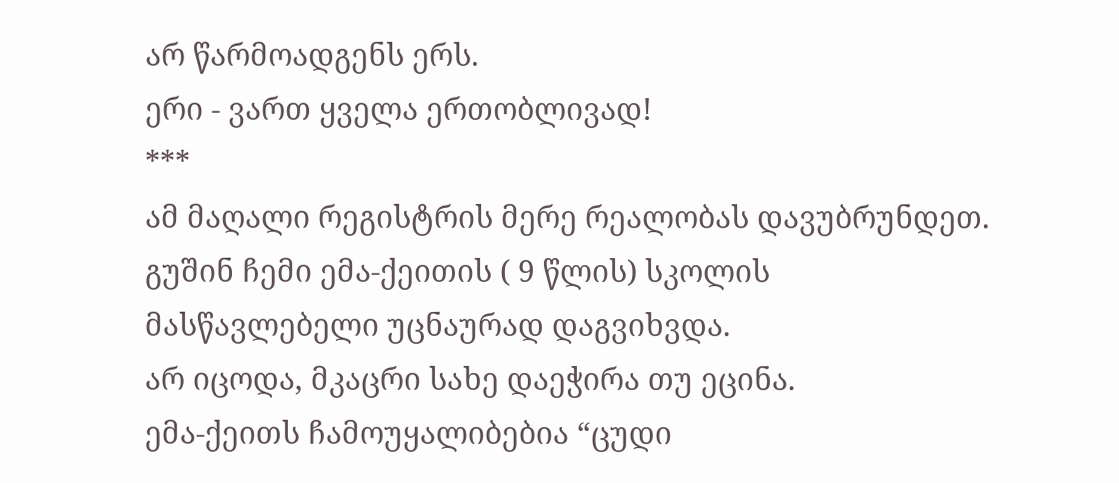არ წარმოადგენს ერს.
ერი - ვართ ყველა ერთობლივად!
***
ამ მაღალი რეგისტრის მერე რეალობას დავუბრუნდეთ.
გუშინ ჩემი ემა-ქეითის ( 9 წლის) სკოლის მასწავლებელი უცნაურად დაგვიხვდა.
არ იცოდა, მკაცრი სახე დაეჭირა თუ ეცინა.
ემა-ქეითს ჩამოუყალიბებია “ცუდი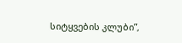სიტყვების კლუბი”,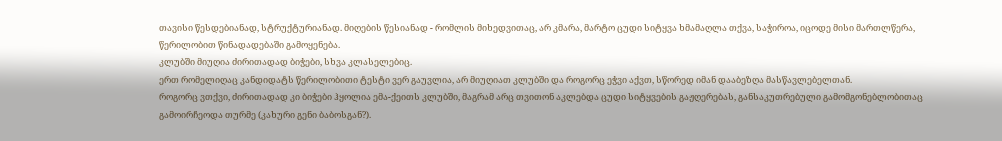თავისი წესდებიანად, სტრუქტურიანად. მიღების წესიანად - რომლის მიხედვითაც, არ კმარა, მარტო ცუდი სიტყვა ხმამაღლა თქვა, საჭიროა, იცოდე მისი მართლწერა, წერილობით წინადადებაში გამოყენება.
კლუბში მიუღია ძირითადად ბიჭები, სხვა კლასელებიც.
ერთ რომელიღაც კანდიდატს წერილობითი ტესტი ვერ გაუვლია, არ მიუღიათ კლუბში და როგორც ეჭვი აქვთ, სწორედ იმან დააბეზღა მასწავლებელთან.
როგორც ვთქვი, ძირითადად კი ბიჭები ჰყოლია ემა-ქეითს კლუბში, მაგრამ არც თვითონ აკლებდა ცუდი სიტყვების გაჟღერებას, განსაკუთრებული გამომგონებლობითაც გამოირჩეოდა თურმე (კახური გენი ბაბოსგან?).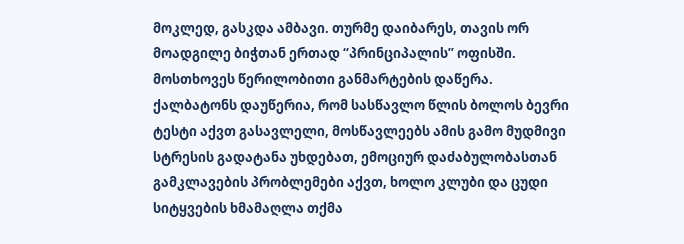მოკლედ, გასკდა ამბავი. თურმე დაიბარეს, თავის ორ მოადგილე ბიჭთან ერთად “პრინციპალის” ოფისში.
მოსთხოვეს წერილობითი განმარტების დაწერა.
ქალბატონს დაუწერია, რომ სასწავლო წლის ბოლოს ბევრი ტესტი აქვთ გასავლელი, მოსწავლეებს ამის გამო მუდმივი სტრესის გადატანა უხდებათ, ემოციურ დაძაბულობასთან გამკლავების პრობლემები აქვთ, ხოლო კლუბი და ცუდი სიტყვების ხმამაღლა თქმა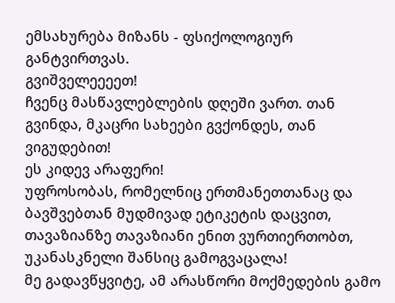ემსახურება მიზანს - ფსიქოლოგიურ განტვირთვას.
გვიშველეეეეთ!
ჩვენც მასწავლებლების დღეში ვართ. თან გვინდა, მკაცრი სახეები გვქონდეს, თან ვიგუდებით!
ეს კიდევ არაფერი!
უფროსობას, რომელნიც ერთმანეთთანაც და ბავშვებთან მუდმივად ეტიკეტის დაცვით, თავაზიანზე თავაზიანი ენით ვურთიერთობთ, უკანასკნელი შანსიც გამოგვაცალა!
მე გადავწყვიტე, ამ არასწორი მოქმედების გამო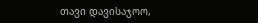თავი დავისაჯოო,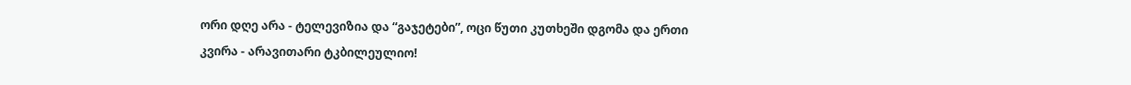ორი დღე არა - ტელევიზია და “გაჯეტები”, ოცი წუთი კუთხეში დგომა და ერთი კვირა - არავითარი ტკბილეულიო!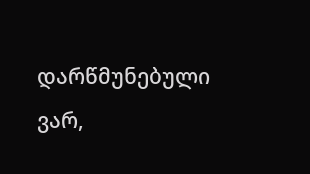დარწმუნებული ვარ,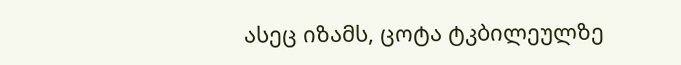ასეც იზამს, ცოტა ტკბილეულზე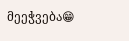მეეჭვება😁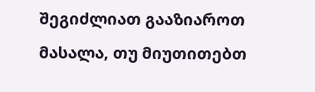შეგიძლიათ გააზიაროთ მასალა, თუ მიუთითებთ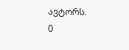ავტორს.
0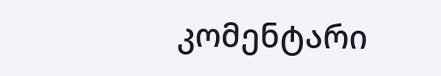კომენტარი